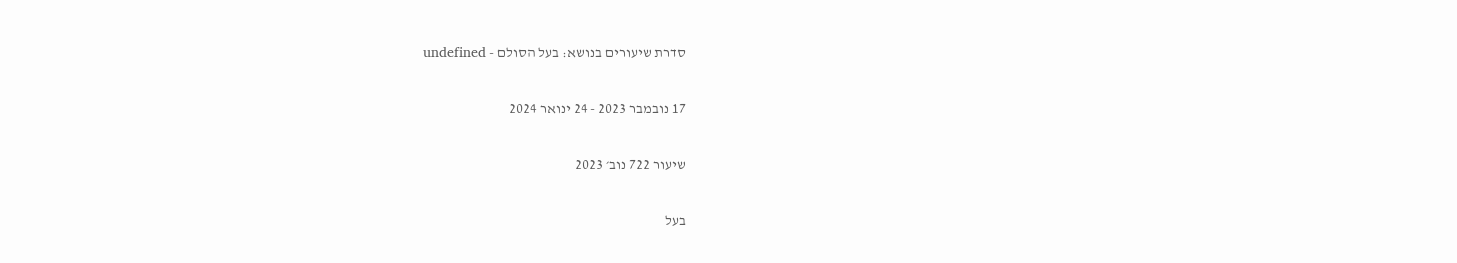סדרת שיעורים בנושא: בעל הסולם - undefined

17 נובמבר 2023 - 24 ינואר 2024

שיעור 722 נוב׳ 2023

בעל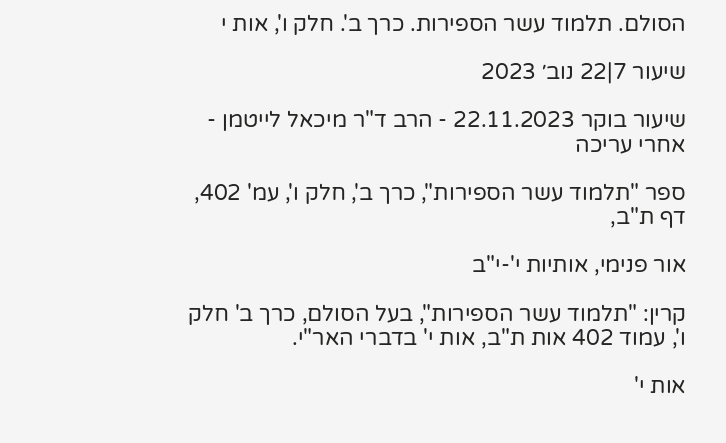הסולם. תלמוד עשר הספירות. כרך ב'. חלק ו', אות י

שיעור 7|22 נוב׳ 2023

שיעור בוקר 22.11.2023 - הרב ד"ר מיכאל לייטמן - אחרי עריכה

ספר "תלמוד עשר הספירות", כרך ב', חלק ו', עמ' 402, דף ת"ב,

אור פנימי, אותיות י'-י"ב

קרין: "תלמוד עשר הספירות", בעל הסולם, כרך ב' חלק ו', עמוד 402 אות ת"ב, אות י' בדברי האר"י.

אות י'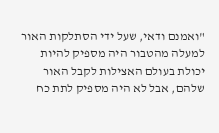"ואמנם ודאי, שעל ידי הסתלקות האור למעלה מהטבור היה מספיק להיות יכולת בעולם האצילות לקבל האור שלהם, אבל לא היה מספיק לתת כח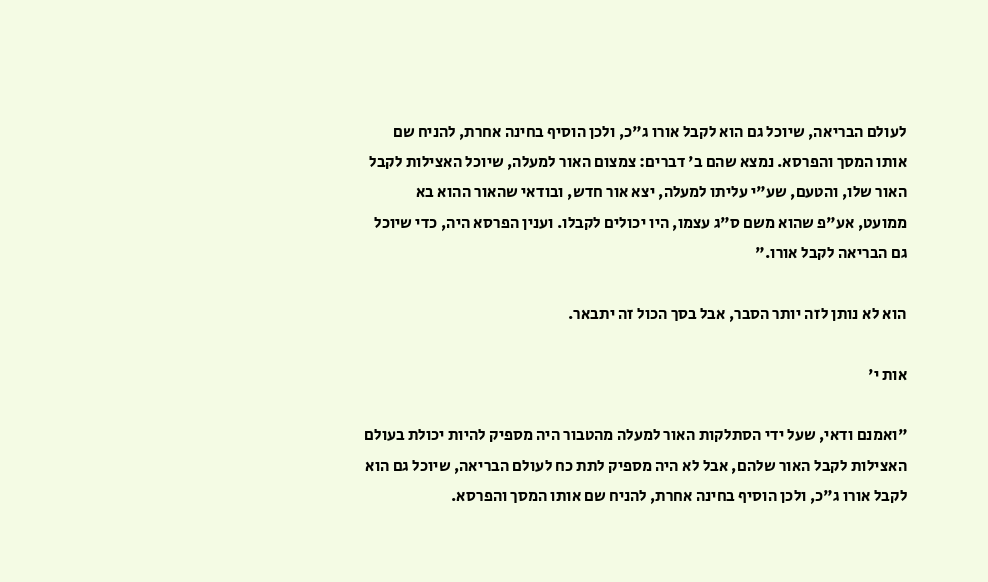לעולם הבריאה, שיוכל גם הוא לקבל אורו ג"כ, ולכן הוסיף בחינה אחרת, להניח שם אותו המסך והפרסא. נמצא שהם ב' דברים: צמצום האור למעלה, שיוכל האצילות לקבל האור שלו, והטעם, שע"י עליתו למעלה, יצא אור חדש, ובודאי שהאור ההוא בא ממועט, אע"פ שהוא משם ס"ג עצמו, היו יכולים לקבלו. וענין הפרסא היה, כדי שיוכל גם הבריאה לקבל אורו."

הוא לא נותן לזה יותר הסבר, אבל בסך הכול זה יתבאר.

אות י'

"ואמנם ודאי, שעל ידי הסתלקות האור למעלה מהטבור היה מספיק להיות יכולת בעולם האצילות לקבל האור שלהם, אבל לא היה מספיק לתת כח לעולם הבריאה, שיוכל גם הוא לקבל אורו ג"כ, ולכן הוסיף בחינה אחרת, להניח שם אותו המסך והפרסא.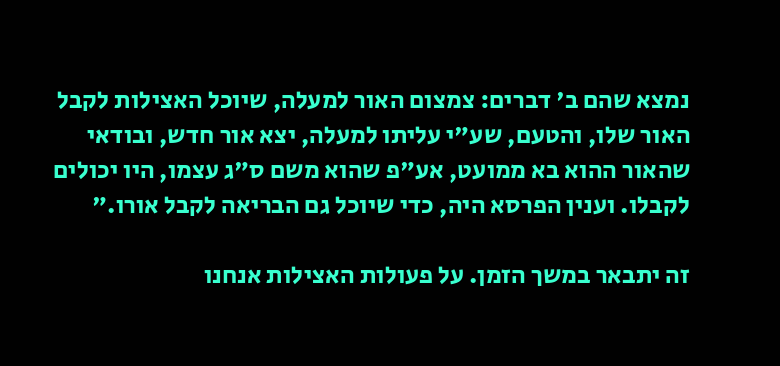נמצא שהם ב' דברים: צמצום האור למעלה, שיוכל האצילות לקבל האור שלו, והטעם, שע"י עליתו למעלה, יצא אור חדש, ובודאי שהאור ההוא בא ממועט, אע"פ שהוא משם ס"ג עצמו, היו יכולים לקבלו. וענין הפרסא היה, כדי שיוכל גם הבריאה לקבל אורו."

זה יתבאר במשך הזמן. על פעולות האצילות אנחנו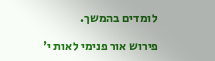לומדים בהמשך.

פירוש אור פנימי לאות י'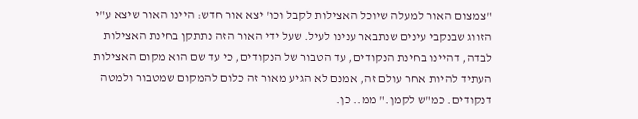"צמצום האור למעלה שיוכל האצילות לקבל וכו' יצא אור חדש: היינו האור שיצא ע"י הזווג שבנקבי עינים שנתבאר ענינו לעיל. שעל ידי האור הזה נתתקן בחינת האצילות לבדה, דהיינו בחינת הנקודים, עד הטבור של הנקודים, כי עד שם הוא מקום האצילות העתיד להיות אחר עולם זה, אמנם לא הגיע מאור זה כלום להמקום שמטבור ולמטה דנקודים. כמ"ש לקמן." ממ.. כן.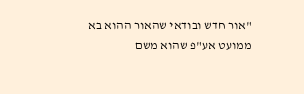"אור חדש ובודאי שהאור ההוא בא ממועט אע"פ שהוא משם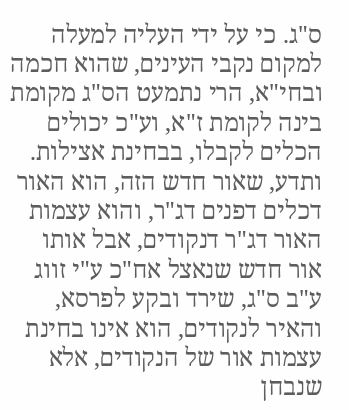ס"ג. כי על ידי העליה למעלה למקום נקבי העינים, שהוא חכמה ובחי"א, הרי נתמעט הס"ג מקומת בינה לקומת ז"א, וע"כ יכולים הכלים לקבלו, בבחינת אצילות. ותדע, שאור חדש הזה, הוא האור דכלים דפנים דג"ר, והוא עצמות האור דג"ר דנקודים, אבל אותו אור חדש שנאצל אח"כ ע"י זווג ע"ב ס"ג, שירד ובקע לפרסא, והאיר לנקודים, הוא אינו בחינת עצמות אור של הנקודים, אלא שנבחן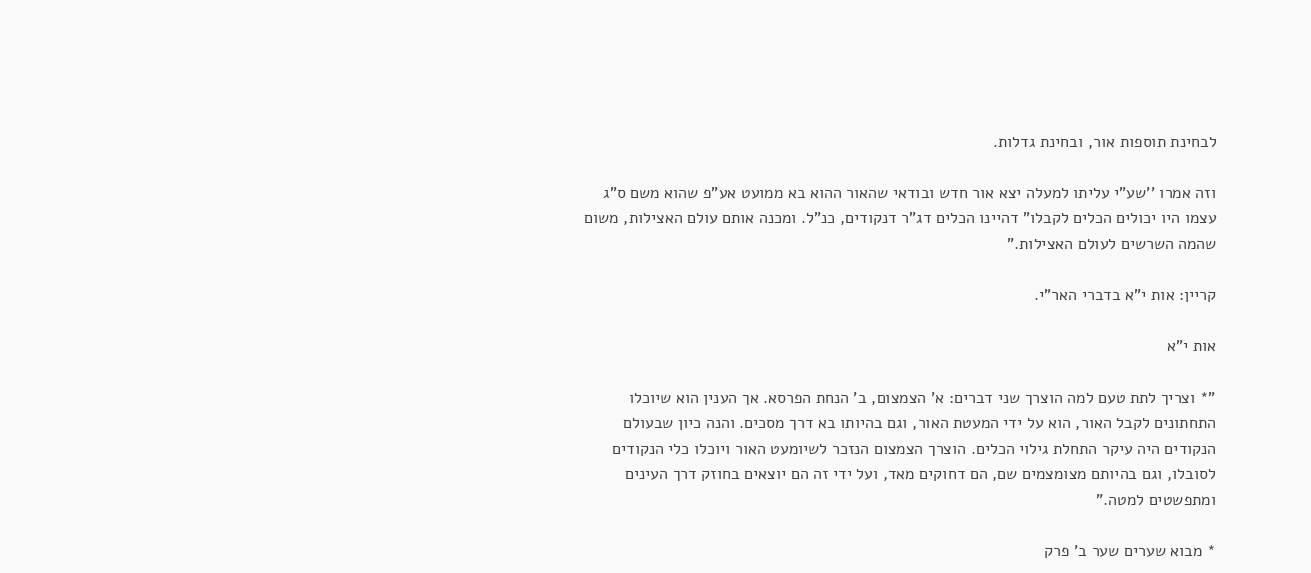לבחינת תוספות אור, ובחינת גדלות.

וזה אמרו ''שע"י עליתו למעלה יצא אור חדש ובודאי שהאור ההוא בא ממועט אע"פ שהוא משם ס"ג עצמו היו יכולים הכלים לקבלו" דהיינו הכלים דג"ר דנקודים, כנ"ל. ומכנה אותם עולם האצילות, משום שהמה השרשים לעולם האצילות."

קריין: אות י"א בדברי האר"י.

אות י"א

"* וצריך לתת טעם למה הוצרך שני דברים: א' הצמצום, ב' הנחת הפרסא. אך הענין הוא שיוכלו התחתונים לקבל האור, הוא על ידי המעטת האור, וגם בהיותו בא דרך מסכים. והנה כיון שבעולם הנקודים היה עיקר התחלת גילוי הכלים. הוצרך הצמצום הנזכר לשיומעט האור ויוכלו כלי הנקודים לסובלו, וגם בהיותם מצומצמים שם, הם דחוקים מאד, ועל ידי זה הם יוצאים בחוזק דרך העינים ומתפשטים למטה."

* מבוא שערים שער ב' פרק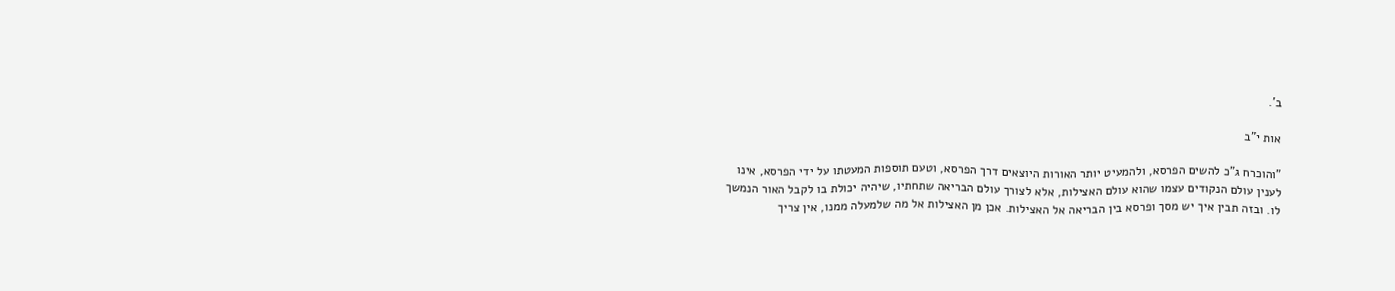ב'.

אות י"ב

"והוכרח ג"כ להשים הפרסא, ולהמעיט יותר האורות היוצאים דרך הפרסא, וטעם תוספות המעטתו על ידי הפרסא, אינו לענין עולם הנקודים עצמו שהוא עולם האצילות, אלא לצורך עולם הבריאה שתחתיו, שיהיה יכולת בו לקבל האור הנמשך לו. ובזה תבין איך יש מסך ופרסא בין הבריאה אל האצילות. אכן מן האצילות אל מה שלמעלה ממנו, אין צריך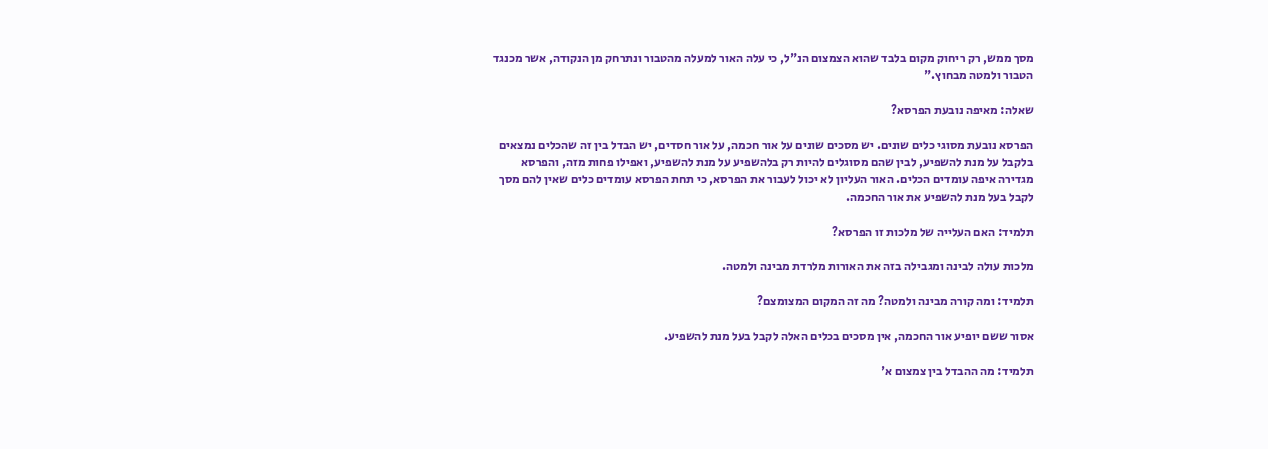מסך ממש, רק ריחוק מקום בלבד שהוא הצמצום הנ"ל, כי עלה האור למעלה מהטבור ונתרחק מן הנקודה, אשר מכנגד הטבור ולמטה מבחוץ."

שאלה: מאיפה נובעת הפרסא?

הפרסא נובעת מסוגי כלים שונים. יש מסכים שונים על אור חכמה, על אור חסדים, יש הבדל בין זה שהכלים נמצאים בלקבל על מנת להשפיע, לבין שהם מסוגלים להיות רק בלהשפיע על מנת להשפיע, ואפילו פחות מזה, והפרסא מגדירה איפה עומדים הכלים. האור העליון לא יכול לעבור את הפרסא, כי תחת הפרסא עומדים כלים שאין להם מסך לקבל בעל מנת להשפיע את אור החכמה.

תלמיד: האם העלייה של מלכות זו הפרסא?

מלכות עולה לבינה ומגבילה בזה את האורות מלרדת מבינה ולמטה.

תלמיד: ומה קורה מבינה ולמטה? מה זה המקום המצומצם?

אסור ששם יופיע אור החכמה, אין מסכים בכלים האלה לקבל בעל מנת להשפיע.

תלמיד: מה ההבדל בין צמצום א'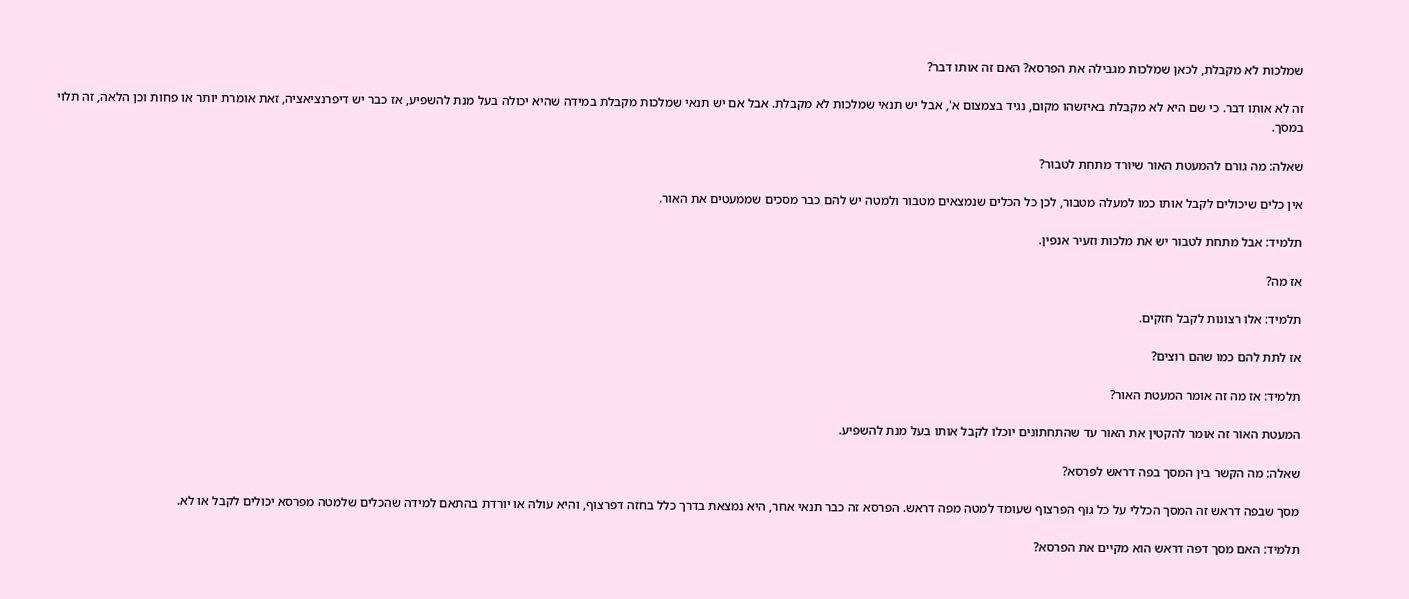שמלכות לא מקבלת, לכאן שמלכות מגבילה את הפרסא? האם זה אותו דבר?

זה לא אותו דבר. כי שם היא לא מקבלת באיזשהו מקום, נגיד בצמצום א', אבל יש תנאי שמלכות לא מקבלת. אבל אם יש תנאי שמלכות מקבלת במידה שהיא יכולה בעל מנת להשפיע, אז כבר יש דיפרנציאציה, זאת אומרת יותר או פחות וכן הלאה, זה תלוי במסך.

שאלה: מה גורם להמעטת האור שיורד מתחת לטבור?

אין כלים שיכולים לקבל אותו כמו למעלה מטבור, לכן כל הכלים שנמצאים מטבור ולמטה יש להם כבר מסכים שממעטים את האור.

תלמיד: אבל מתחת לטבור יש את מלכות וזעיר אנפין.

אז מה?

תלמיד: אלו רצונות לקבל חזקים.

אז לתת להם כמו שהם רוצים?

תלמיד: אז מה זה אומר המעטת האור?

המעטת האור זה אומר להקטין את האור עד שהתחתונים יוכלו לקבל אותו בעל מנת להשפיע.

שאלה: מה הקשר בין המסך בפה דראש לפרסא?

מסך שבפה דראש זה המסך הכללי על כל גוף הפרצוף שעומד למטה מפה דראש. הפרסא זה כבר תנאי אחר, היא נמצאת בדרך כלל בחזה דפרצוף, והיא עולה או יורדת בהתאם למידה שהכלים שלמטה מפרסא יכולים לקבל או לא.

תלמיד: האם מסך דפה דראש הוא מקיים את הפרסא?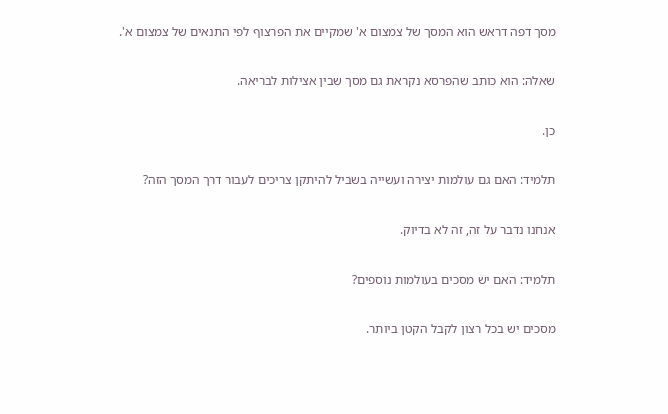מסך דפה דראש הוא המסך של צמצום א' שמקיים את הפרצוף לפי התנאים של צמצום א'.

שאלה: הוא כותב שהפרסא נקראת גם מסך שבין אצילות לבריאה.

כן.

תלמיד: האם גם עולמות יצירה ועשייה בשביל להיתקן צריכים לעבור דרך המסך הזה?

אנחנו נדבר על זה, זה לא בדיוק.

תלמיד: האם יש מסכים בעולמות נוספים?

מסכים יש בכל רצון לקבל הקטן ביותר.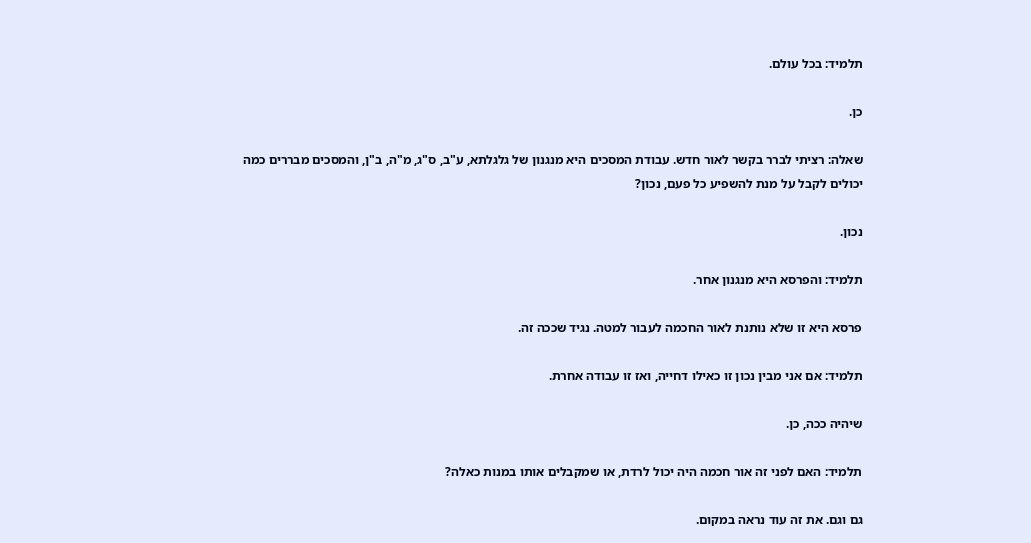תלמיד: בכל עולם.

כן.

שאלה: רציתי לברר בקשר לאור חדש. עבודת המסכים היא מנגנון של גלגלתא, ע"ב, ס"ג, מ"ה, ב"ן, והמסכים מבררים כמה יכולים לקבל על מנת להשפיע כל פעם, נכון?

נכון.

תלמיד: והפרסא היא מנגנון אחר.

פרסא היא זו שלא נותנת לאור החכמה לעבור למטה. נגיד שככה זה.

תלמיד: אם אני מבין נכון זו כאילו דחייה, ואז זו עבודה אחרת.

שיהיה ככה, כן.

תלמיד: האם לפני זה אור חכמה היה יכול לרדת, או שמקבלים אותו במנות כאלה?

גם וגם. את זה עוד נראה במקום.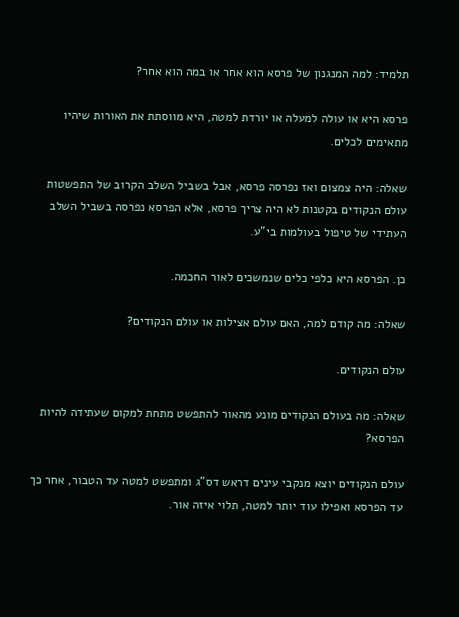תלמיד: למה המנגנון של פרסא הוא אחר או במה הוא אחר?

פרסא היא או עולה למעלה או יורדת למטה, היא מווסתת את האורות שיהיו מתאימים לכלים.

שאלה: היה צמצום ואז נפרסה פרסא, אבל בשביל השלב הקרוב של התפשטות עולם הנקודים בקטנות לא היה צריך פרסא, אלא הפרסא נפרסה בשביל השלב העתידי של טיפול בעולמות בי"ע.

כן. הפרסא היא כלפי כלים שנמשכים לאור החכמה.

שאלה: מה קודם למה, האם עולם אצילות או עולם הנקודים?

עולם הנקודים.

שאלה: מה בעולם הנקודים מונע מהאור להתפשט מתחת למקום שעתידה להיות הפרסא?

עולם הנקודים יוצא מנקבי עינים דראש דס"ג ומתפשט למטה עד הטבור, אחר כך עד הפרסא ואפילו עוד יותר למטה, תלוי איזה אור.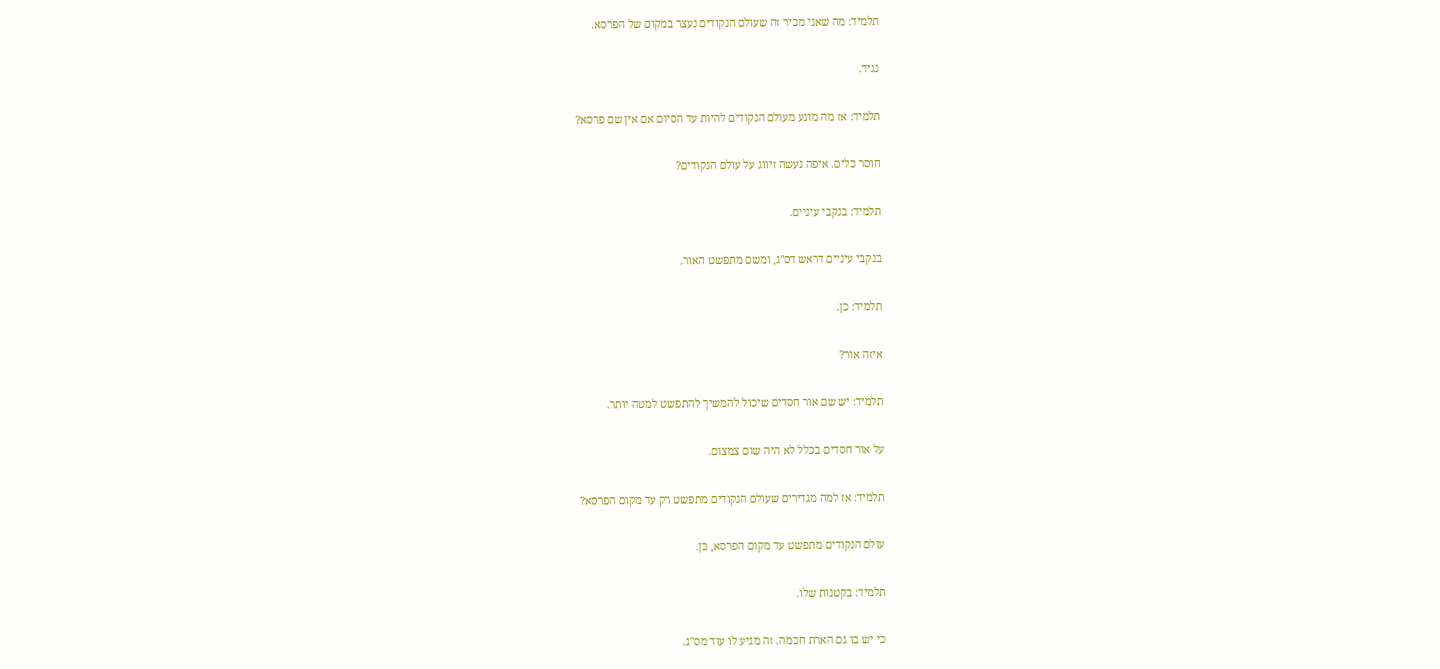תלמיד: מה שאני מכיר זה שעולם הנקודים נעצר במקום של הפרסא.

נגיד.

תלמיד: אז מה מונע מעולם הנקודים להיות עד הסיום אם אין שם פרסא?

חוסר כלים. איפה נעשה זיווג על עולם הנקודים?

תלמיד: בנקבי עיניים.

בנקבי עיניים דראש דס"ג, ומשם מתפשט האור.

תלמיד: כן.

איזה אור?

תלמיד: יש שם אור חסדים שיכול להמשיך להתפשט למטה יותר.

על אור חסדים בכלל לא היה שום צמצום.

תלמיד: אז למה מגדירים שעולם הנקודים מתפשט רק עד מקום הפרסא?

עולם הנקודים מתפשט עד מקום הפרסא, כן.

תלמיד: בקטנות שלו.

כי יש בו גם הארת חכמה. זה מגיע לו עוד מס"ג.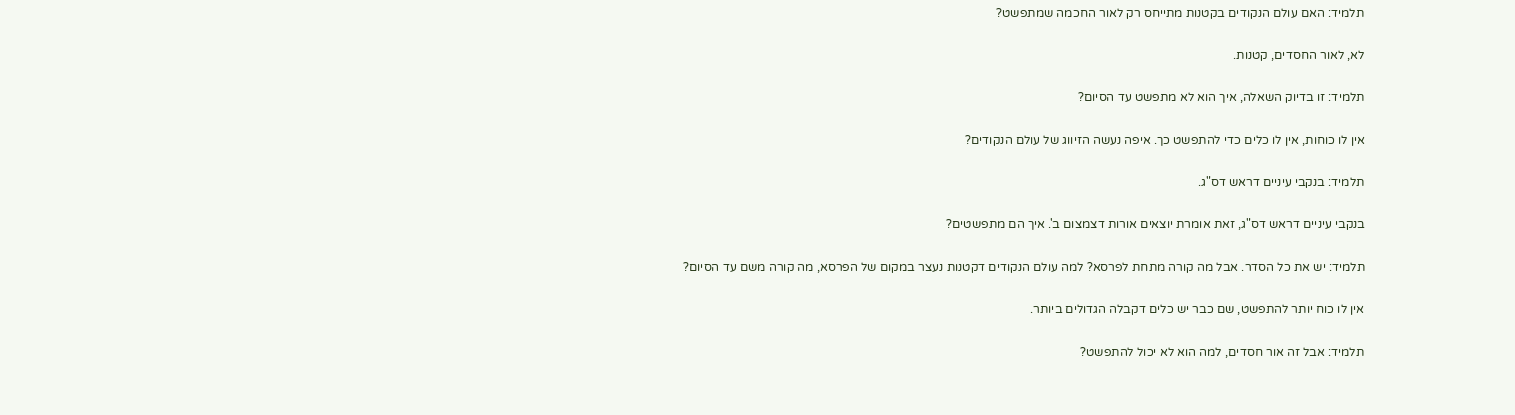תלמיד: האם עולם הנקודים בקטנות מתייחס רק לאור החכמה שמתפשט?

לא, לאור החסדים, קטנות.

תלמיד: זו בדיוק השאלה, איך הוא לא מתפשט עד הסיום?

אין לו כוחות, אין לו כלים כדי להתפשט כך. איפה נעשה הזיווג של עולם הנקודים?

תלמיד: בנקבי עיניים דראש דס"ג.

בנקבי עיניים דראש דס"ג, זאת אומרת יוצאים אורות דצמצום ב'. איך הם מתפשטים?

תלמיד: יש את כל הסדר. אבל מה קורה מתחת לפרסא? למה עולם הנקודים דקטנות נעצר במקום של הפרסא, מה קורה משם עד הסיום?

אין לו כוח יותר להתפשט, שם כבר יש כלים דקבלה הגדולים ביותר.

תלמיד: אבל זה אור חסדים, למה הוא לא יכול להתפשט?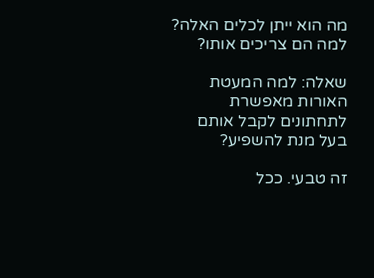מה הוא ייתן לכלים האלה? למה הם צריכים אותו?

שאלה: למה המעטת האורות מאפשרת לתחתונים לקבל אותם בעל מנת להשפיע?

זה טבעי. ככל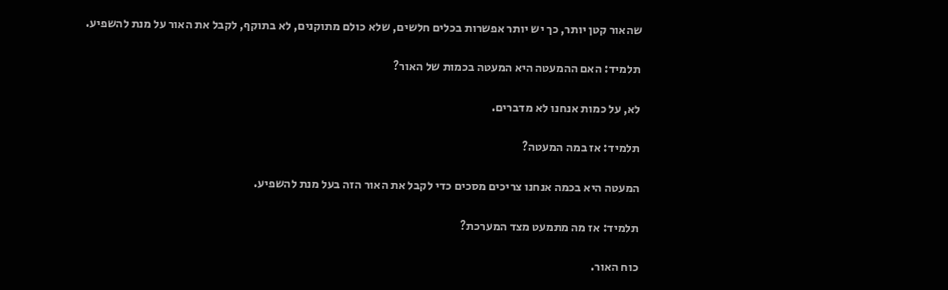שהאור קטן יותר, כך יש יותר אפשרות בכלים חלשים, שלא כולם מתוקנים, לא בתוקף, לקבל את האור על מנת להשפיע.

תלמיד: האם ההמעטה היא המעטה בכמות של האור?

לא, על כמות אנחנו לא מדברים.

תלמיד: אז במה המעטה?

המעטה היא בכמה אנחנו צריכים מסכים כדי לקבל את האור הזה בעל מנת להשפיע.

תלמיד: אז מה מתמעט מצד המערכת?

כוח האור.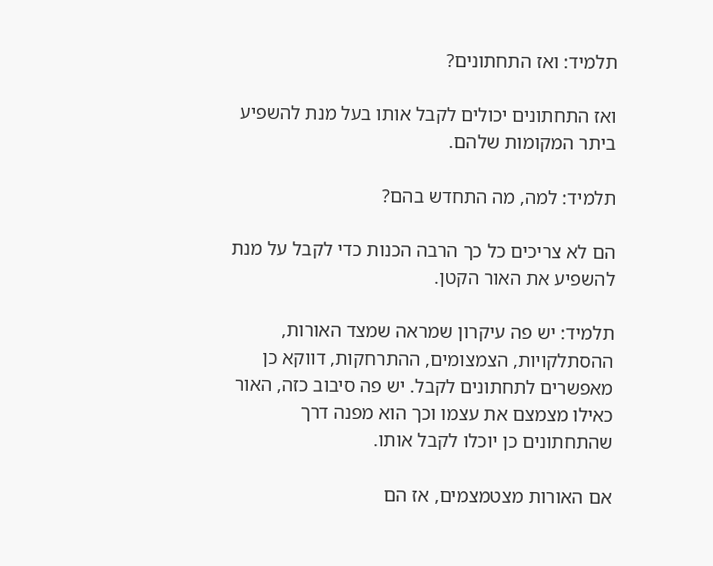תלמיד: ואז התחתונים?

ואז התחתונים יכולים לקבל אותו בעל מנת להשפיע ביתר המקומות שלהם.

תלמיד: למה, מה התחדש בהם?

הם לא צריכים כל כך הרבה הכנות כדי לקבל על מנת להשפיע את האור הקטן.

תלמיד: יש פה עיקרון שמראה שמצד האורות, ההסתלקויות, הצמצומים, ההתרחקות, דווקא כן מאפשרים לתחתונים לקבל. יש פה סיבוב כזה, האור כאילו מצמצם את עצמו וכך הוא מפנה דרך שהתחתונים כן יוכלו לקבל אותו.

אם האורות מצטמצמים, אז הם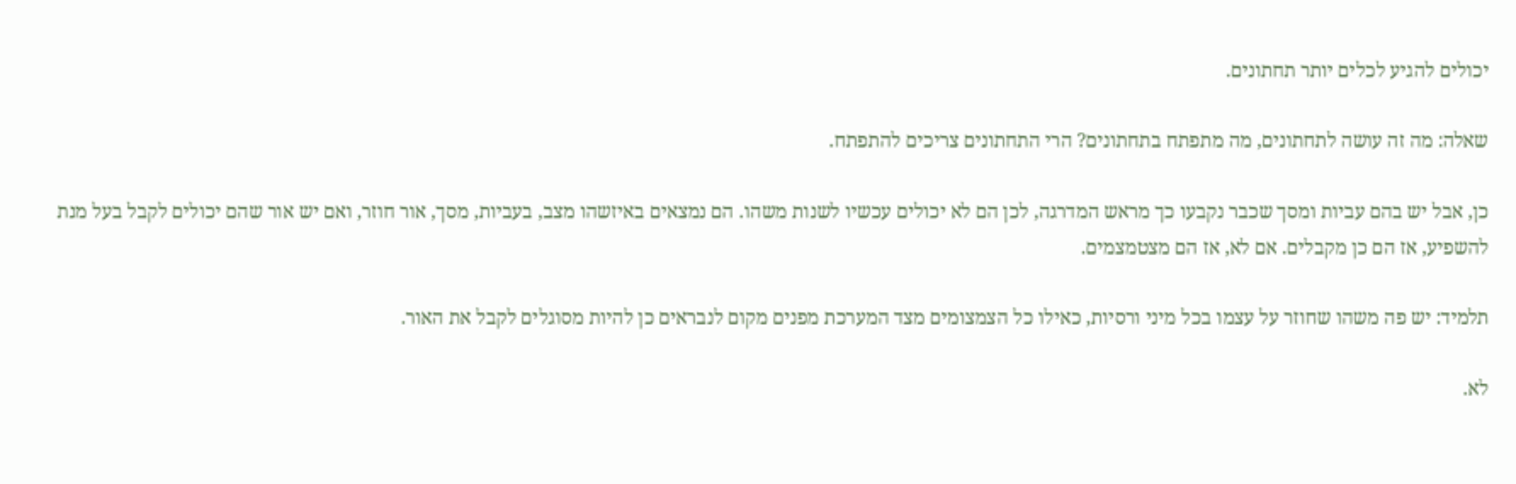יכולים להגיע לכלים יותר תחתונים.

שאלה: מה זה עושה לתחתונים, מה מתפתח בתחתונים? הרי התחתונים צריכים להתפתח.

כן, אבל יש בהם עביות ומסך שכבר נקבעו כך מראש המדרגה, לכן הם לא יכולים עכשיו לשנות משהו. הם נמצאים באיזשהו מצב, בעביות, מסך, אור חוזר, ואם יש אור שהם יכולים לקבל בעל מנת להשפיע, אז הם כן מקבלים. אם לא, אז הם מצטמצמים.

תלמיד: יש פה משהו שחוזר על עצמו בכל מיני ורסיות, כאילו כל הצמצומים מצד המערכת מפנים מקום לנבראים כן להיות מסוגלים לקבל את האור.

לא.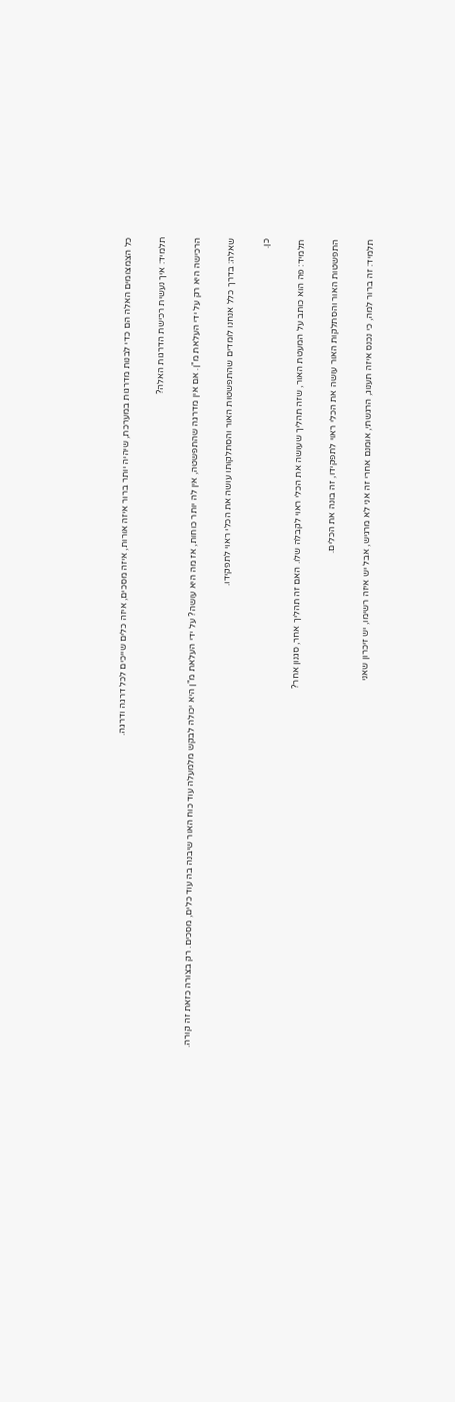כל הצמצומים האלה הם כדי לבנות מדרגות במערכת, שיהיה יותר ברור איזה אורות, איזה מסכים, איזה כלים שייכים לכל דרגה ודרגה.

תלמיד: איך נעשית רכישת הדרגות האלה?

הרכישה היא רק על ידי העלאת מ"ן. אם אין מדרגה שהתפשטה, אין לה יותר כוחות, אז מה היא עושה? על ידי העלאת מ"ן היא יכולה לבקש מלמעלה עוד כוח האור שיבנה בה עוד כלים, מסכים. רק בצורה כזאת זה קורה.

שאלה: בדרך כלל אנחנו לומדים שהתפשטות האור והסתלקותו עושה את הכלי ראוי לתפקידו.

כן.

תלמיד: פה הוא כותב על המעטת האור, שזה תהליך שעושה את הכלי ראוי לקבלה שלו. האם זה תהליך אחר, סגנון אחר?

התפשטות האור והסתלקות האור עושה את הכלי ראוי לתפקידו, זה בונה את הכלים.

תלמיד: זה ברור למה, כי נכנס איזה תענוג, הרגשתי, אומנם אחרי זה אני לא מרגיש, אבל יש איזה רשימו, יש זיכרון שאני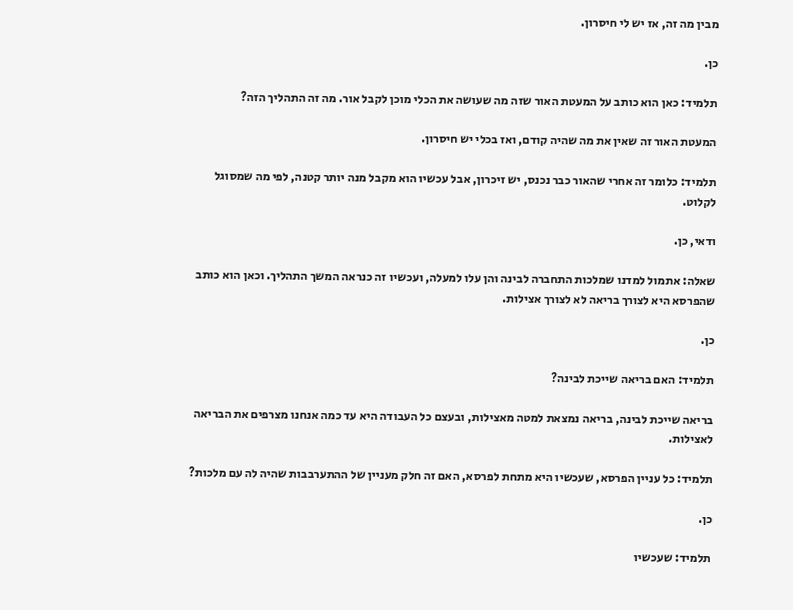מבין מה זה, אז יש לי חיסרון.

כן.

תלמיד: כאן הוא כותב על המעטת האור שזה מה שעושה את הכלי מוכן לקבל אור. מה זה התהליך הזה?

המעטת האור זה שאין את מה שהיה קודם, ואז בכלי יש חיסרון.

תלמיד: כלומר זה אחרי שהאור כבר נכנס, יש זיכרון, אבל עכשיו הוא מקבל מנה יותר קטנה, לפי מה שמסוגל לקלוט.

ודאי, כן.

שאלה: אתמול למדנו שמלכות התחברה לבינה והן עלו למעלה, ועכשיו זה כנראה המשך התהליך. וכאן הוא כותב שהפרסא היא לצורך בריאה לא לצורך אצילות.

כן.

תלמיד: האם בריאה שייכת לבינה?

בריאה שייכת לבינה, בריאה נמצאת למטה מאצילות, ובעצם כל העבודה היא עד כמה אנחנו מצרפים את הבריאה לאצילות.

תלמיד: כל עניין הפרסא, שעכשיו היא מתחת לפרסא, האם זה חלק מעניין של ההתערבבות שהיה לה עם מלכות?

כן.

תלמיד: שעכשיו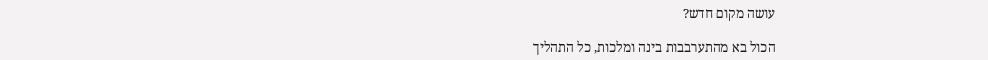עושה מקום חדש?

הכול בא מהתערבבות בינה ומלכות, כל התהליך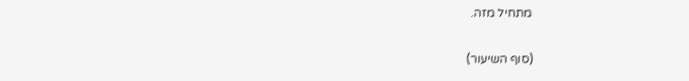מתחיל מזה.

(סוף השיעור)